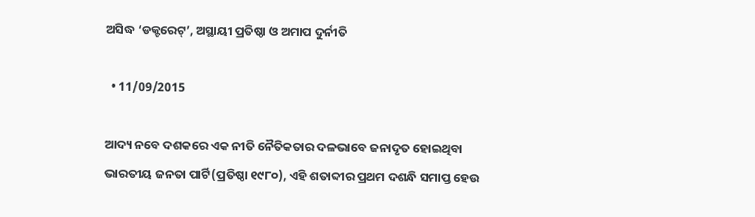ଅସିଦ୍ଧ ‘ଡକ୍ଟରେଟ୍’, ଅସ୍ଥାୟୀ ପ୍ରତିଷ୍ଠା ଓ ଅମାପ ଦୁର୍ନୀତି

  • 11/09/2015

ଆଦ୍ୟ ନବେ ଦଶକରେ ଏକ ନୀତି ନୈତିକତାର ଦଳଭାବେ ଜନାଦୃତ ହୋଇଥିବା ଭାରତୀୟ ଜନତା ପାର୍ଟି(ପ୍ରତିଷ୍ଠା ୧୯୮୦), ଏହି ଶତାବ୍ଦୀର ପ୍ରଥମ ଦଶନ୍ଧି ସମାପ୍ତ ହେଉ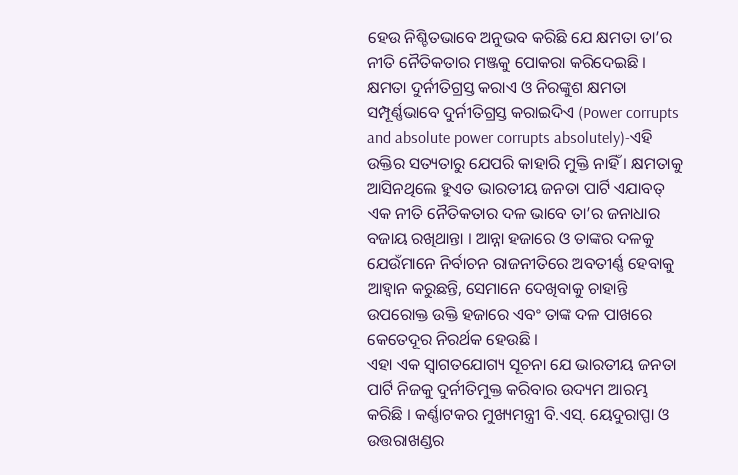ହେଉ ନିଶ୍ଚିତଭାବେ ଅନୁଭବ କରିଛି ଯେ କ୍ଷମତା ତା’ର ନୀତି ନୈତିକତାର ମଞ୍ଜକୁ ପୋକରା କରିଦେଇଛି । କ୍ଷମତା ଦୁର୍ନୀତିଗ୍ରସ୍ତ କରାଏ ଓ ନିରଙ୍କୁଶ କ୍ଷମତା ସମ୍ପୂର୍ଣ୍ଣଭାବେ ଦୁର୍ନୀତିଗ୍ରସ୍ତ କରାଇଦିଏ (Power corrupts and absolute power corrupts absolutely)-ଏହି ଉକ୍ତିର ସତ୍ୟତାରୁ ଯେପରି କାହାରି ମୁକ୍ତି ନାହିଁ । କ୍ଷମତାକୁ ଆସିନଥିଲେ ହୁଏତ ଭାରତୀୟ ଜନତା ପାର୍ଟି ଏଯାବତ୍ ଏକ ନୀତି ନୈତିକତାର ଦଳ ଭାବେ ତା’ର ଜନାଧାର ବଜାୟ ରଖିଥାନ୍ତା । ଆନ୍ନା ହଜାରେ ଓ ତାଙ୍କର ଦଳକୁ ଯେଉଁମାନେ ନିର୍ବାଚନ ରାଜନୀତିରେ ଅବତୀର୍ଣ୍ଣ ହେବାକୁ ଆହ୍ୱାନ କରୁଛନ୍ତି, ସେମାନେ ଦେଖିବାକୁ ଚାହାନ୍ତି ଉପରୋକ୍ତ ଉକ୍ତି ହଜାରେ ଏବଂ ତାଙ୍କ ଦଳ ପାଖରେ କେତେଦୂର ନିରର୍ଥକ ହେଉଛି ।
ଏହା ଏକ ସ୍ୱାଗତଯୋଗ୍ୟ ସୂଚନା ଯେ ଭାରତୀୟ ଜନତା ପାର୍ଟି ନିଜକୁ ଦୁର୍ନୀତିମୁକ୍ତ କରିବାର ଉଦ୍ୟମ ଆରମ୍ଭ କରିଛି । କର୍ଣ୍ଣାଟକର ମୁଖ୍ୟମନ୍ତ୍ରୀ ବି.ଏସ୍. ୟେଦୁରାପ୍ପା ଓ ଉତ୍ତରାଖଣ୍ଡର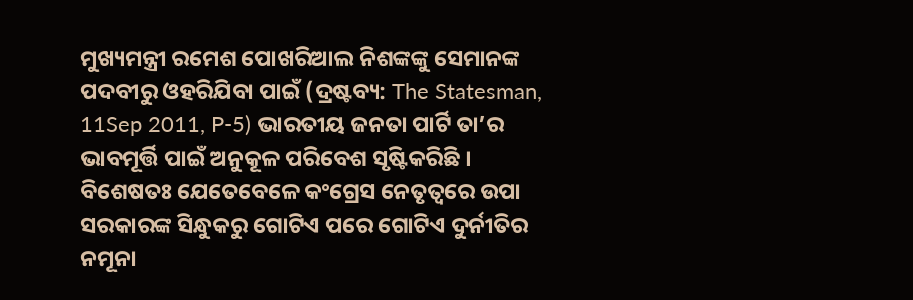ମୁଖ୍ୟମନ୍ତ୍ରୀ ରମେଶ ପୋଖରିଆଲ ନିଶଙ୍କଙ୍କୁ ସେମାନଙ୍କ ପଦବୀରୁ ଓହରିଯିବା ପାଇଁ (ଦ୍ରଷ୍ଟବ୍ୟ: The Statesman, 11Sep 2011, P-5) ଭାରତୀୟ ଜନତା ପାର୍ଟି ତା’ର ଭାବମୂର୍ତ୍ତି ପାଇଁ ଅନୁକୂଳ ପରିବେଶ ସୃଷ୍ଟିକରିଛି । ବିଶେଷତଃ ଯେତେବେଳେ କଂଗ୍ରେସ ନେତୃତ୍ୱରେ ଉପା ସରକାରଙ୍କ ସିନ୍ଧୁକରୁ ଗୋଟିଏ ପରେ ଗୋଟିଏ ଦୁର୍ନୀତିର ନମୂନା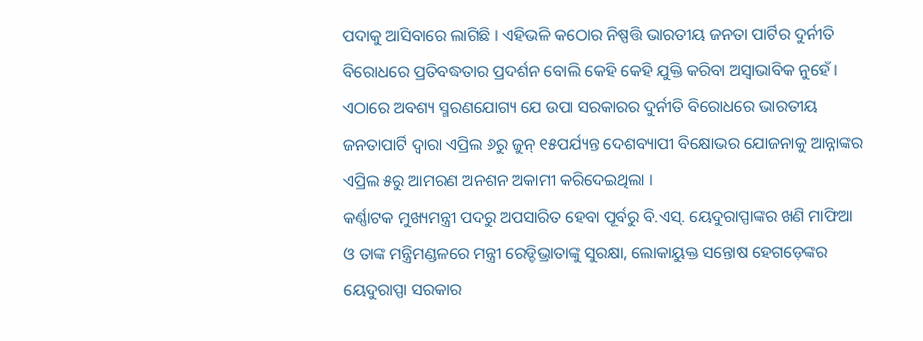ପଦାକୁ ଆସିବାରେ ଲାଗିଛି । ଏହିଭଳି କଠୋର ନିଷ୍ପତ୍ତି ଭାରତୀୟ ଜନତା ପାର୍ଟିର ଦୁର୍ନୀତି ବିରୋଧରେ ପ୍ରତିବଦ୍ଧତାର ପ୍ରଦର୍ଶନ ବୋଲି କେହି କେହି ଯୁକ୍ତି କରିବା ଅସ୍ୱାଭାବିକ ନୁହେଁ । ଏଠାରେ ଅବଶ୍ୟ ସ୍ମରଣଯୋଗ୍ୟ ଯେ ଉପା ସରକାରର ଦୁର୍ନୀତି ବିରୋଧରେ ଭାରତୀୟ ଜନତାପାର୍ଟି ଦ୍ୱାରା ଏପ୍ରିଲ ୬ରୁ ଜୁନ୍ ୧୫ପର୍ଯ୍ୟନ୍ତ ଦେଶବ୍ୟାପୀ ବିକ୍ଷୋଭର ଯୋଜନାକୁ ଆନ୍ନାଙ୍କର ଏପ୍ରିଲ ୫ରୁ ଆମରଣ ଅନଶନ ଅକାମୀ କରିଦେଇଥିଲା ।
କର୍ଣ୍ଣାଟକ ମୁଖ୍ୟମନ୍ତ୍ରୀ ପଦରୁ ଅପସାରିତ ହେବା ପୂର୍ବରୁ ବି.ଏସ୍. ୟେଦୁରାପ୍ପାଙ୍କର ଖଣି ମାଫିଆ ଓ ତାଙ୍କ ମନ୍ତ୍ରିମଣ୍ଡଳରେ ମନ୍ତ୍ରୀ ରେଡ୍ଡିଭ୍ରାତାଙ୍କୁ ସୁରକ୍ଷା, ଲୋକାୟୁକ୍ତ ସନ୍ତୋଷ ହେଗଡ଼େଙ୍କର ୟେଦୁରାପ୍ପା ସରକାର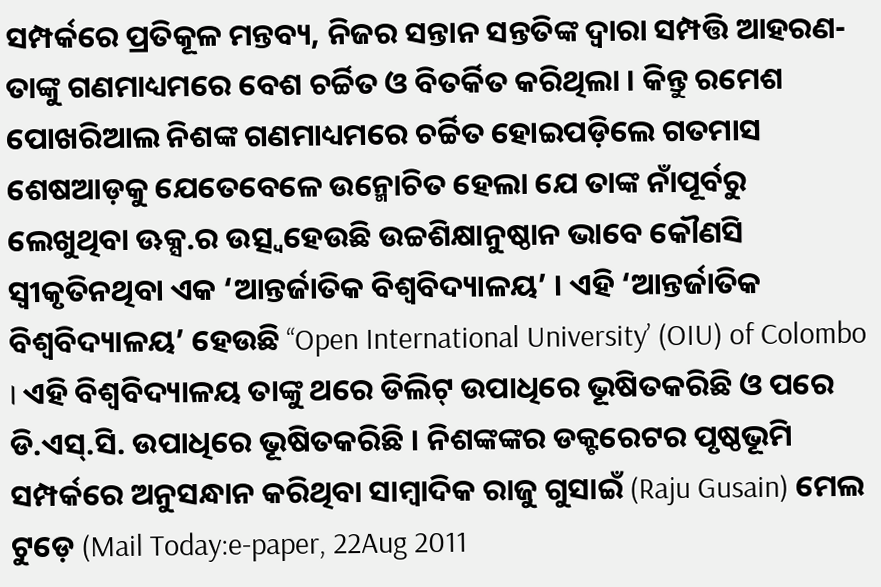ସମ୍ପର୍କରେ ପ୍ରତିକୂଳ ମନ୍ତବ୍ୟ, ନିଜର ସନ୍ତାନ ସନ୍ତତିଙ୍କ ଦ୍ୱାରା ସମ୍ପତ୍ତି ଆହରଣ-ତାଙ୍କୁ ଗଣମାଧ୍ୟମରେ ବେଶ ଚର୍ଚ୍ଚିତ ଓ ବିତର୍କିତ କରିଥିଲା । କିନ୍ତୁ ରମେଶ ପୋଖରିଆଲ ନିଶଙ୍କ ଗଣମାଧ୍ୟମରେ ଚର୍ଚ୍ଚିତ ହୋଇପଡ଼ିଲେ ଗତମାସ ଶେଷଆଡ଼କୁ ଯେତେବେଳେ ଉନ୍ମୋଚିତ ହେଲା ଯେ ତାଙ୍କ ନାଁପୂର୍ବରୁ ଲେଖୁଥିବା ଊକ୍ସ.ର ଉତ୍ସ୍ୱହେଉଛି ଉଚ୍ଚଶିକ୍ଷାନୁଷ୍ଠାନ ଭାବେ କୌଣସି ସ୍ୱୀକୃତିନଥିବା ଏକ ‘ଆନ୍ତର୍ଜାତିକ ବିଶ୍ୱବିଦ୍ୟାଳୟ’ । ଏହି ‘ଆନ୍ତର୍ଜାତିକ ବିଶ୍ୱବିଦ୍ୟାଳୟ’ ହେଉଛି ‘‘Open International University’ (OIU) of Colombo । ଏହି ବିଶ୍ୱବିଦ୍ୟାଳୟ ତାଙ୍କୁ ଥରେ ଡିଲିଟ୍ ଉପାଧିରେ ଭୂଷିତକରିଛି ଓ ପରେ ଡି.ଏସ୍.ସି. ଉପାଧିରେ ଭୂଷିତକରିଛି । ନିଶଙ୍କଙ୍କର ଡକ୍ଟରେଟର ପୃଷ୍ଠଭୂମି ସମ୍ପର୍କରେ ଅନୁସନ୍ଧାନ କରିଥିବା ସାମ୍ବାଦିକ ରାଜୁ ଗୁସାଇଁ (Raju Gusain) ମେଲ ଟୁଡ଼େ (Mail Today:e-paper, 22Aug 2011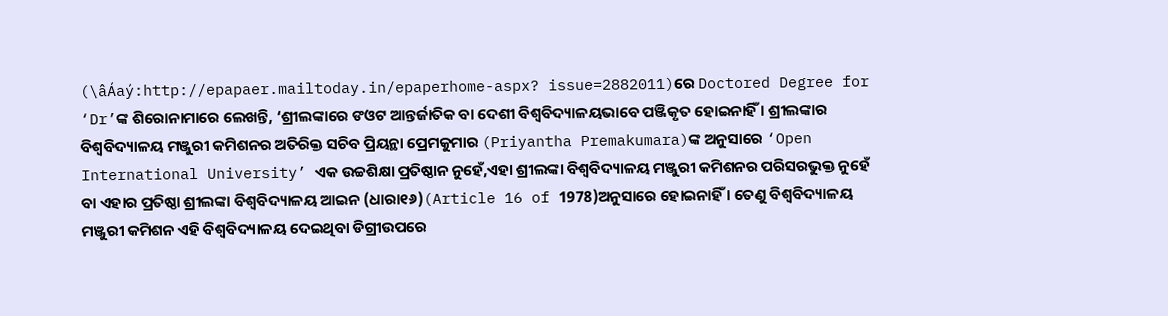(\âÁaý:http://epapaer.mailtoday.in/epaperhome-aspx? issue=2882011)ରେ Doctored Degree for ‘Dr’ଙ୍କ ଶିରୋନାମାରେ ଲେଖନ୍ତି, ‘ଶ୍ରୀଲଙ୍କାରେ ଙଓଟ ଆନ୍ତର୍ଜାତିକ ବା ଦେଶୀ ବିଶ୍ୱବିଦ୍ୟାଳୟଭାବେ ପଞ୍ଜିକୃତ ହୋଇନାହିଁ । ଶ୍ରୀଲଙ୍କାର ବିଶ୍ୱବିଦ୍ୟାଳୟ ମଞ୍ଜୁରୀ କମିଶନର ଅତିରିକ୍ତ ସଚିବ ପ୍ରିୟନ୍ଥା ପ୍ରେମକୁମାର (Priyantha Premakumara)ଙ୍କ ଅନୁସାରେ ‘Open International University’ ଏକ ଉଚ୍ଚଶିକ୍ଷା ପ୍ରତିଷ୍ଠାନ ନୁହେଁ,ଏହା ଶ୍ରୀଲଙ୍କା ବିଶ୍ୱବିଦ୍ୟାଳୟ ମଞ୍ଜୁରୀ କମିଶନର ପରିସରଭୁକ୍ତ ନୁହେଁ ବା ଏହାର ପ୍ରତିଷ୍ଠା ଶ୍ରୀଲଙ୍କା ବିଶ୍ୱବିଦ୍ୟାଳୟ ଆଇନ (ଧାରା୧୬)(Article 16 of 1978)ଅନୁସାରେ ହୋଇନାହିଁ । ତେଣୁ ବିଶ୍ୱବିଦ୍ୟାଳୟ ମଞ୍ଜୁରୀ କମିଶନ ଏହି ବିଶ୍ୱବିଦ୍ୟାଳୟ ଦେଇଥିବା ଡିଗ୍ରୀଉପରେ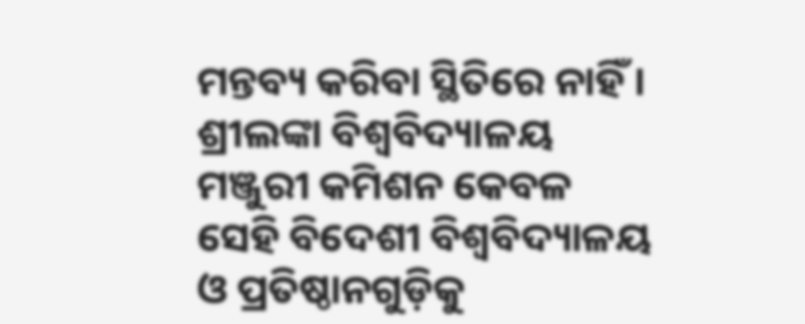ମନ୍ତବ୍ୟ କରିବା ସ୍ଥିତିରେ ନାହିଁ । ଶ୍ରୀଲଙ୍କା ବିଶ୍ୱବିଦ୍ୟାଳୟ ମଞ୍ଜୁରୀ କମିଶନ କେବଳ ସେହି ବିଦେଶୀ ବିଶ୍ୱବିଦ୍ୟାଳୟ ଓ ପ୍ରତିଷ୍ଠାନଗୁଡ଼ିକୁ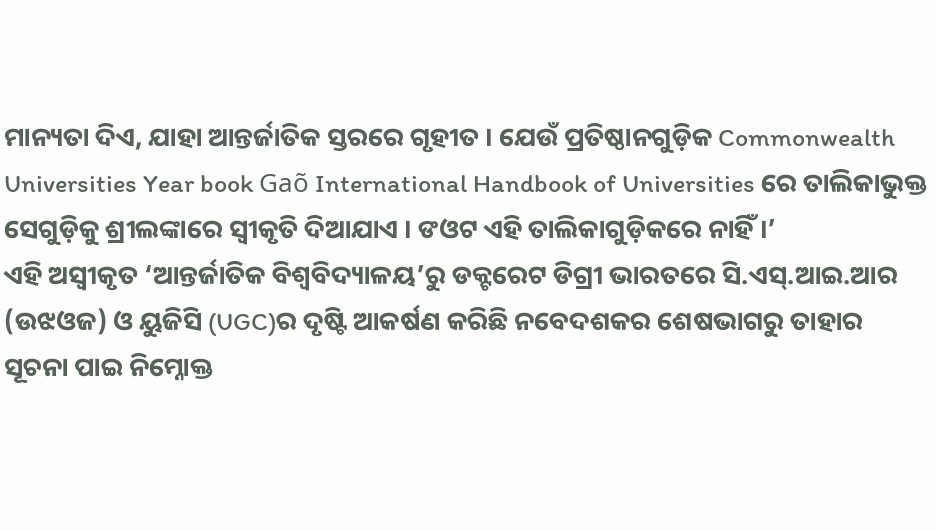ମାନ୍ୟତା ଦିଏ, ଯାହା ଆନ୍ତର୍ଜାତିକ ସ୍ତରରେ ଗୃହୀତ । ଯେଉଁ ପ୍ରତିଷ୍ଠାନଗୁଡ଼ିକ Commonwealth Universities Year book Gaõ International Handbook of Universities ରେ ତାଲିକାଭୁକ୍ତ ସେଗୁଡ଼ିକୁ ଶ୍ରୀଲଙ୍କାରେ ସ୍ୱୀକୃତି ଦିଆଯାଏ । ଙଓଟ ଏହି ତାଲିକାଗୁଡ଼ିକରେ ନାହିଁ ।’
ଏହି ଅସ୍ୱୀକୃତ ‘ଆନ୍ତର୍ଜାତିକ ବିଶ୍ୱବିଦ୍ୟାଳୟ’ରୁ ଡକ୍ଟରେଟ ଡିଗ୍ରୀ ଭାରତରେ ସି.ଏସ୍.ଆଇ.ଆର (ଉଝଓଜ) ଓ ୟୁଜିସି (UGC)ର ଦୃଷ୍ଟି ଆକର୍ଷଣ କରିଛି ନବେଦଶକର ଶେଷଭାଗରୁ ତାହାର ସୂଚନା ପାଇ ନିମ୍ନୋକ୍ତ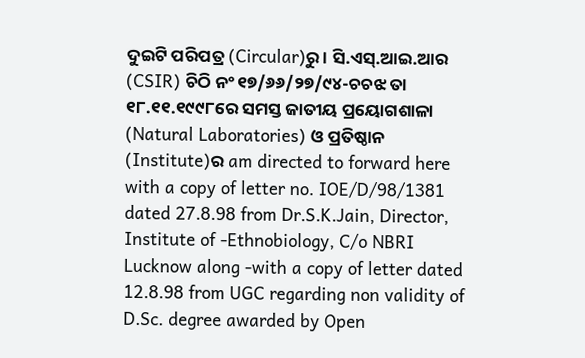ଦୁଇଟି ପରିପତ୍ର (Circular)ରୁ । ସି.ଏସ୍.ଆଇ.ଆର (CSIR) ଚିଠି ନଂ ୧୭/୬୬/୨୭/୯୪-ଚଚଝ ତା ୧୮.୧୧.୧୯୯୮ରେ ସମସ୍ତ ଜାତୀୟ ପ୍ରୟୋଗଶାଳା (Natural Laboratories) ଓ ପ୍ରତିଷ୍ଠାନ (Institute)ର am directed to forward here with a copy of letter no. IOE/D/98/1381 dated 27.8.98 from Dr.S.K.Jain, Director, Institute of -Ethnobiology, C/o NBRI Lucknow along -with a copy of letter dated 12.8.98 from UGC regarding non validity of D.Sc. degree awarded by Open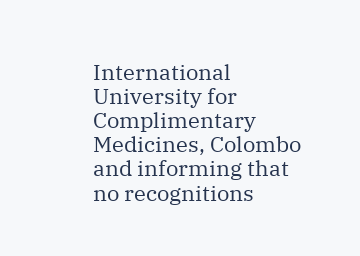International University for Complimentary Medicines, Colombo and informing that no recognitions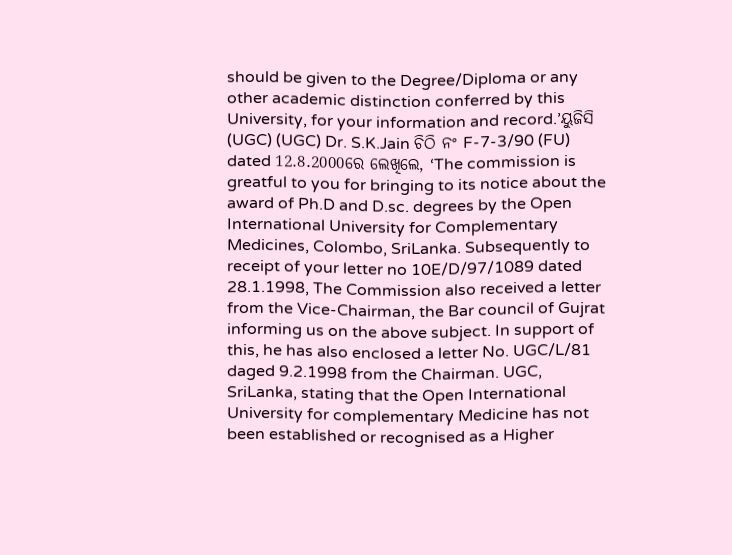should be given to the Degree/Diploma or any other academic distinction conferred by this University, for your information and record.’ୟୁଜିସି (UGC) (UGC) Dr. S.K.Jain ଚିଠି ନଂ F-7-3/90 (FU) dated 12.8.2000ରେ ଲେଖିଲେ, ‘The commission is greatful to you for bringing to its notice about the award of Ph.D and D.sc. degrees by the Open International University for Complementary Medicines, Colombo, SriLanka. Subsequently to receipt of your letter no 10E/D/97/1089 dated 28.1.1998, The Commission also received a letter from the Vice-Chairman, the Bar council of Gujrat informing us on the above subject. In support of this, he has also enclosed a letter No. UGC/L/81 daged 9.2.1998 from the Chairman. UGC, SriLanka, stating that the Open International University for complementary Medicine has not been established or recognised as a Higher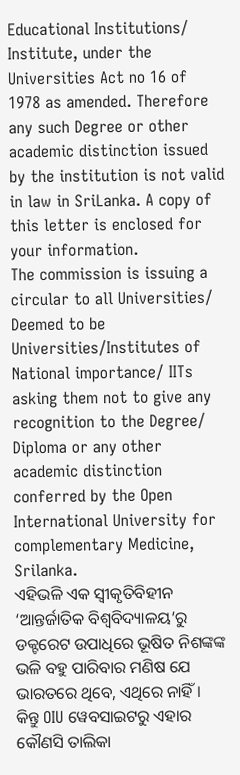Educational Institutions/ Institute, under the Universities Act no 16 of 1978 as amended. Therefore any such Degree or other academic distinction issued by the institution is not valid in law in SriLanka. A copy of this letter is enclosed for your information.
The commission is issuing a circular to all Universities/ Deemed to be Universities/Institutes of National importance/ IITs asking them not to give any recognition to the Degree/ Diploma or any other academic distinction conferred by the Open International University for complementary Medicine, Srilanka.
ଏହିଭଳି ଏକ ସ୍ୱୀକୃତିବିହୀନ ‘ଆନ୍ତର୍ଜାତିକ ବିଶ୍ୱବିଦ୍ୟାଳୟ’ରୁ ଡକ୍ଟରେଟ ଉପାଧିରେ ଭୂଷିତ ନିଶଙ୍କଙ୍କ ଭଳି ବହୁ ପାରିବାର ମଣିଷ ଯେ ଭାରତରେ ଥିବେ, ଏଥିରେ ନାହିଁ । କିନ୍ତୁ OIU ୱେବସାଇଟରୁ ଏହାର କୌଣସି ତାଲିକା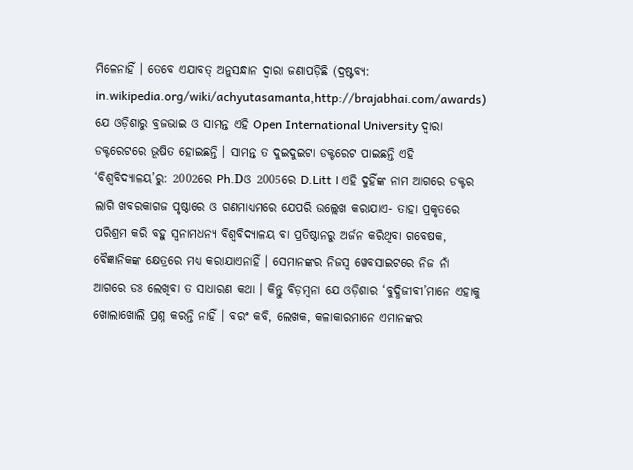ମିଳେନାହିଁ । ତେବେ ଏଯାବତ୍ ଅନୁସନ୍ଧାନ ଦ୍ୱାରା ଜଣାପଡ଼ିଛି (ଦ୍ରଷ୍ଟବ୍ୟ: in.wikipedia.org/wiki/achyutasamanta,http://brajabhai.com/awards) ଯେ ଓଡ଼ିଶାରୁ ବ୍ରଜଭାଇ ଓ ସାମନ୍ତ ଏହି Open International University ଦ୍ୱାରା ଡକ୍ଟରେଟରେ ଭୂଷିତ ହୋଇଛନ୍ତି । ସାମନ୍ତ ତ ଦୁଇଦୁଇଟା ଡକ୍ଟରେଟ ପାଇଛନ୍ତି ଏହି ‘ବିଶ୍ୱବିଦ୍ୟାଳୟ’ରୁ: 2002ରେ Ph.Dଓ 2005ରେ D.Litt । ଏହି ଦୁହିଁଙ୍କ ନାମ ଆଗରେ ଡକ୍ଟର ଲାଗି ଖବରକାଗଜ ପୃଷ୍ଠାରେ ଓ ଗଣମାଧ୍ୟମରେ ଯେପରି ଉଲ୍ଲେଖ କରାଯାଏ- ତାହା ପ୍ରକୃତରେ ପରିଶ୍ରମ କରି ବହୁ ସ୍ୱନାମଧନ୍ୟ ବିଶ୍ୱବିଦ୍ୟାଳୟ ବା ପ୍ରତିଷ୍ଠାନରୁ ଅର୍ଜନ କରିଥିବା ଗବେଷକ, ବୈଜ୍ଞାନିକଙ୍କ କ୍ଷେତ୍ରରେ ମଧ୍ୟ କରାଯାଏନାହିଁ । ସେମାନଙ୍କର ନିଜସ୍ୱ ୱେବସାଇଟରେ ନିଜ ନାଁ ଆଗରେ ଡଃ ଲେଖିବା ତ ସାଧାରଣ କଥା । କିନ୍ତୁ ବିଡ଼ମ୍ବନା ଯେ ଓଡ଼ିଶାର ‘ବୁଦ୍ଧିଜୀବୀ’ମାନେ ଏହାକୁ ଖୋଲାଖୋଲି ପ୍ରଶ୍ନ କରନ୍ତି ନାହିଁ । ବରଂ କବି, ଲେଖକ, କଳାକାରମାନେ ଏମାନଙ୍କର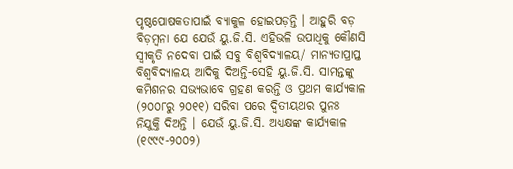ପୃଷ୍ଠପୋଷକତାପାଇଁ ବ୍ୟାକୁଳ ହୋଇପଡ଼ନ୍ତି । ଆହୁରି ବଡ଼ ବିଡ଼ମ୍ବନା ଯେ ଯେଉଁ ୟୁ.ଜି.ସି. ଏହିଭଳି ଉପାଧିକୁ କୌଣସି ସ୍ୱୀକୃତି ନଦେବା ପାଇଁ ସବୁ ବିଶ୍ୱବିଦ୍ୟାଳୟ/ ମାନ୍ୟତାପ୍ରାପ୍ତ ବିଶ୍ୱବିଦ୍ୟାଳୟ ଆଦିକୁ ଦିଅନ୍ତି-ସେହି ୟୁ.ଜି.ସି. ସାମନ୍ତଙ୍କୁ କମିଶନର ସଭ୍ୟଭାବେ ଗ୍ରହଣ କରନ୍ତି ଓ ପ୍ରଥମ କାର୍ଯ୍ୟକାଳ (୨୦୦୮ରୁ ୨୦୧୧) ସରିବା ପରେ ଦ୍ୱିତୀୟଥର ପୁନଃ ନିଯୁକ୍ତି ଦିଅନ୍ତି । ଯେଉଁ ୟୁ.ଜି.ସି. ଅଧ୍ୟକ୍ଷଙ୍କ କାର୍ଯ୍ୟକାଳ (୧୯୯୯-୨୦୦୨)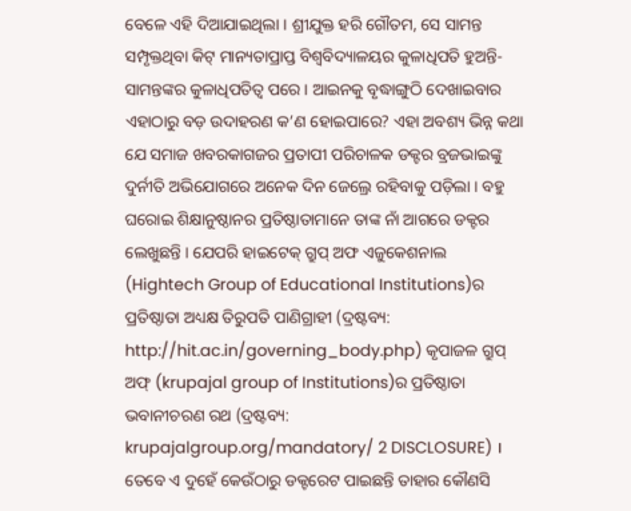ବେଳେ ଏହି ଦିଆଯାଇଥିଲା । ଶ୍ରୀଯୁକ୍ତ ହରି ଗୌତମ, ସେ ସାମନ୍ତ ସମ୍ପୃକ୍ତଥିବା କିଟ୍ ମାନ୍ୟତାପ୍ରାପ୍ତ ବିଶ୍ୱବିଦ୍ୟାଳୟର କୁଳାଧିପତି ହୁଅନ୍ତି- ସାମନ୍ତଙ୍କର କୁଳାଧିପତିତ୍ୱ ପରେ । ଆଇନକୁ ବୃଦ୍ଧାଙ୍ଗୁଠି ଦେଖାଇବାର ଏହାଠାରୁ ବଡ଼ ଉଦାହରଣ କ’ଣ ହୋଇପାରେ? ଏହା ଅବଶ୍ୟ ଭିନ୍ନ କଥା ଯେ ସମାଜ ଖବରକାଗଜର ପ୍ରତାପୀ ପରିଚାଳକ ଡକ୍ଟର ବ୍ରଜଭାଇଙ୍କୁ ଦୁର୍ନୀତି ଅଭିଯୋଗରେ ଅନେକ ଦିନ ଜେଲ୍ରେ ରହିବାକୁ ପଡ଼ିଲା । ବହୁ ଘରୋଇ ଶିକ୍ଷାନୁଷ୍ଠାନର ପ୍ରତିଷ୍ଠାତାମାନେ ତାଙ୍କ ନାଁ ଆଗରେ ଡକ୍ଟର ଲେଖୁଛନ୍ତି । ଯେପରି ହାଇଟେକ୍ ଗ୍ରୁପ୍ ଅଫ ଏଜୁକେଶନାଲ (Hightech Group of Educational Institutions)ର ପ୍ରତିଷ୍ଠାତା ଅଧ୍ୟକ୍ଷ ତିରୁପତି ପାଣିଗ୍ରାହୀ (ଦ୍ରଷ୍ଟବ୍ୟ: http://hit.ac.in/governing_body.php) କୃପାଜଳ ଗ୍ରୁପ୍ ଅଫ୍ (krupajal group of Institutions)ର ପ୍ରତିଷ୍ଠାତା ଭବାନୀଚରଣ ରଥ (ଦ୍ରଷ୍ଟବ୍ୟ: krupajalgroup.org/mandatory/ 2 DISCLOSURE) । ତେବେ ଏ ଦୁହେଁ କେଉଁଠାରୁ ଡକ୍ଟରେଟ ପାଇଛନ୍ତି ତାହାର କୌଣସି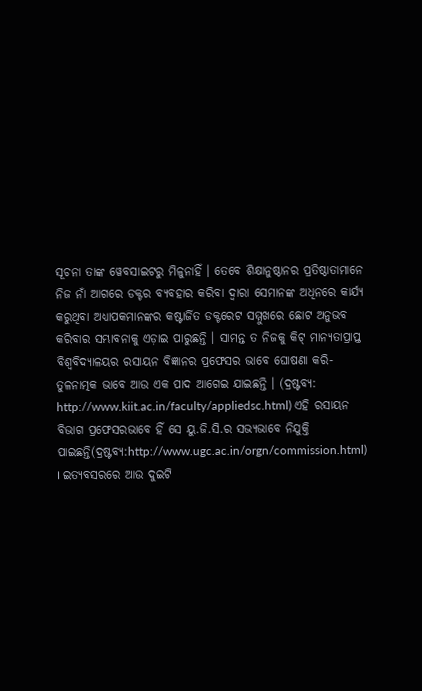ସୂଚନା ତାଙ୍କ ୱେବସାଇଟରୁ ମିଳୁନାହିଁ । ତେବେ ଶିକ୍ଷାନୁଷ୍ଠାନର ପ୍ରତିଷ୍ଠାତାମାନେ ନିଜ ନାଁ ଆଗରେ ଡକ୍ଟର ବ୍ୟବହାର କରିବା ଦ୍ୱାରା ସେମାନଙ୍କ ଅଧିନରେ କାର୍ଯ୍ୟ କରୁଥିବା ଅଧ୍ୟାପକମାନଙ୍କର କଷ୍ଟାର୍ଜିତ ଡକ୍ଟରେଟ ସମ୍ମୁଖରେ ଛୋଟ ଅନୁଭବ କରିବାର ସମ୍ଭାବନାକୁ ଏଡ଼ାଇ ପାରୁଛନ୍ତି । ସାମନ୍ତ ତ ନିଜକୁ କିଟ୍ ମାନ୍ୟତାପ୍ରାପ୍ତ ବିଶ୍ୱବିଦ୍ୟାଳୟର ରସାୟନ ବିଜ୍ଞାନର ପ୍ରଫେସର ଭାବେ ଘୋଷଣା କରି-ତୁଳନାତ୍ମକ ଭାବେ ଆଉ ଏକ ପାଦ ଆଗେଇ ଯାଇଛନ୍ତି । (ଦ୍ରଷ୍ଟବ୍ୟ: http://www.kiit.ac.in/faculty/appliedsc.html) ଏହି ରସାୟନ ବିଭାଗ ପ୍ରଫେସରଭାବେ ହିଁ ସେ ୟୁ.ଜି.ସି.ର ସଭ୍ୟଭାବେ ନିଯୁକ୍ତି ପାଇଛନ୍ତି(ଦ୍ରଷ୍ଟବ୍ୟ:http://www.ugc.ac.in/orgn/commission.html) । ଇତ୍ୟବସରରେ ଆଉ ଦୁଇଟି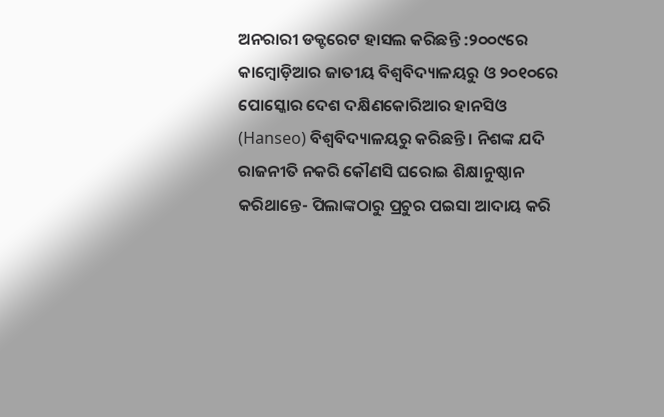ଅନରାରୀ ଡକ୍ଟରେଟ ହାସଲ କରିଛନ୍ତି :୨୦୦୯ରେ କାମ୍ବୋଡ଼ିଆର ଜାତୀୟ ବିଶ୍ୱବିଦ୍ୟାଳୟରୁ ଓ ୨୦୧୦ରେ ପୋସ୍କୋର ଦେଶ ଦକ୍ଷିଣକୋରିଆର ହାନସିଓ (Hanseo) ବିଶ୍ୱବିଦ୍ୟାଳୟରୁ କରିଛନ୍ତି । ନିଶଙ୍କ ଯଦି ରାଜନୀତି ନକରି କୌଣସି ଘରୋଇ ଶିକ୍ଷାନୁଷ୍ଠାନ କରିଥାନ୍ତେ- ପିଲାଙ୍କଠାରୁ ପ୍ରଚୁର ପଇସା ଆଦାୟ କରି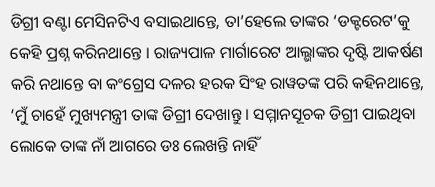ଡିଗ୍ରୀ ବଣ୍ଟା ମେସିନଟିଏ ବସାଇଥାନ୍ତେ, ତା’ହେଲେ ତାଙ୍କର ‘ଡକ୍ଟରେଟ’କୁ କେହି ପ୍ରଶ୍ନ କରିନଥାନ୍ତେ । ରାଜ୍ୟପାଳ ମାର୍ଗାରେଟ ଆଲ୍ଭାଙ୍କର ଦୃଷ୍ଟି ଆକର୍ଷଣ କରି ନଥାନ୍ତେ ବା କଂଗ୍ରେସ ଦଳର ହରକ ସିଂହ ରାୱତଙ୍କ ପରି କହିନଥାନ୍ତେ, ‘ମୁଁ ଚାହେଁ ମୁଖ୍ୟମନ୍ତ୍ରୀ ତାଙ୍କ ଡିଗ୍ରୀ ଦେଖାନ୍ତୁ । ସମ୍ମାନସୂଚକ ଡିଗ୍ରୀ ପାଇଥିବା ଲୋକେ ତାଙ୍କ ନାଁ ଆଗରେ ଡଃ ଲେଖନ୍ତି ନାହିଁ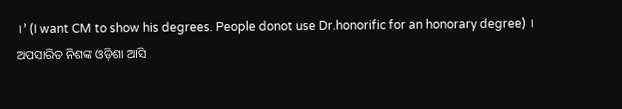।’ (I want CM to show his degrees. People donot use Dr.honorific for an honorary degree) ।
ଅପସାରିତ ନିଶଙ୍କ ଓଡ଼ିଶା ଆସି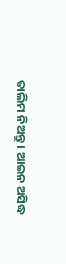ତାଲିମ ନିଅନ୍ତୁ । ଆଇନ ଅସିଦ୍ଧ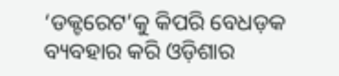‘ଡକ୍ଟରେଟ’କୁ କିପରି ବେଧଡ଼କ ବ୍ୟବହାର କରି ଓଡ଼ିଶାର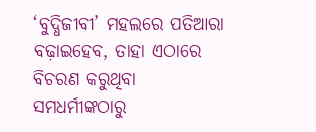‘ବୁଦ୍ଧିଜୀବୀ’ ମହଲରେ ପତିଆରା ବଢ଼ାଇହେବ, ତାହା ଏଠାରେ ବିଚରଣ କରୁଥିବା ସମଧର୍ମୀଙ୍କଠାରୁ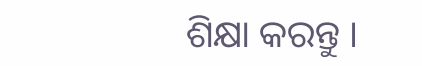ଶିକ୍ଷା କରନ୍ତୁ ।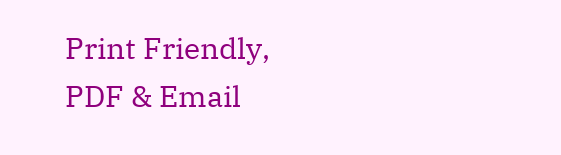Print Friendly, PDF & Email